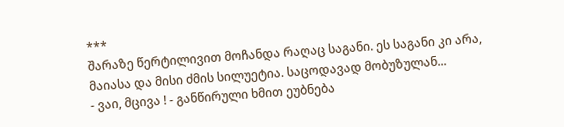***
შარაზე წერტილივით მოჩანდა რაღაც საგანი. ეს საგანი კი არა, მაიასა და მისი ძმის სილუეტია. საცოდავად მობუზულან...
- ვაი, მცივა ! - განწირული ხმით ეუბნება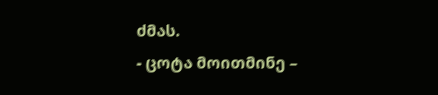ძმას.
- ცოტა მოითმინე –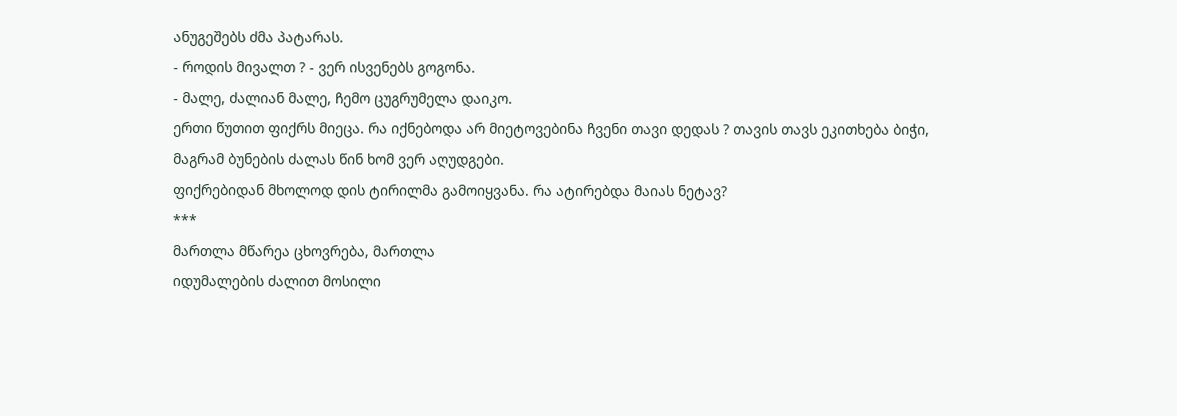ანუგეშებს ძმა პატარას.
- როდის მივალთ ? - ვერ ისვენებს გოგონა.
- მალე, ძალიან მალე, ჩემო ცუგრუმელა დაიკო.
ერთი წუთით ფიქრს მიეცა. რა იქნებოდა არ მიეტოვებინა ჩვენი თავი დედას ? თავის თავს ეკითხება ბიჭი, მაგრამ ბუნების ძალას წინ ხომ ვერ აღუდგები.
ფიქრებიდან მხოლოდ დის ტირილმა გამოიყვანა. რა ატირებდა მაიას ნეტავ?
***
მართლა მწარეა ცხოვრება, მართლა
იდუმალების ძალით მოსილი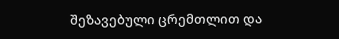შეზავებული ცრემთლით და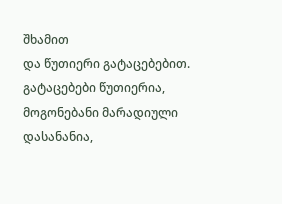შხამით
და წუთიერი გატაცებებით.
გატაცებები წუთიერია,
მოგონებანი მარადიული
დასანანია,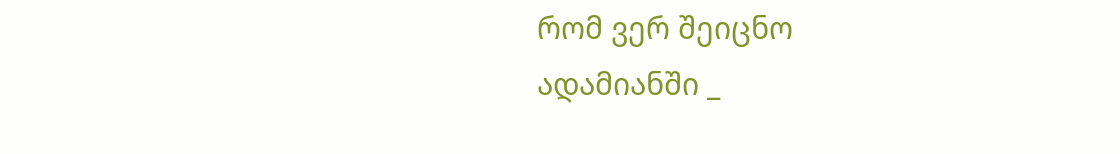რომ ვერ შეიცნო
ადამიანში _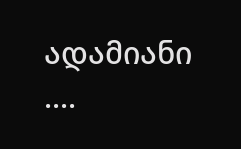ადამიანი ....